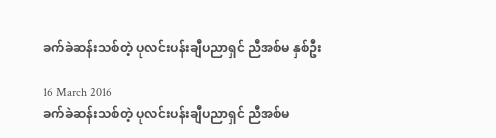ခက်ခဲဆန်းသစ်တဲ့ ပုလင်းပန်းချီပညာရှင် ညီအစ်မ နှစ်ဦး

16 March 2016
ခက်ခဲဆန်းသစ်တဲ့ ပုလင်းပန်းချီပညာရှင် ညီအစ်မ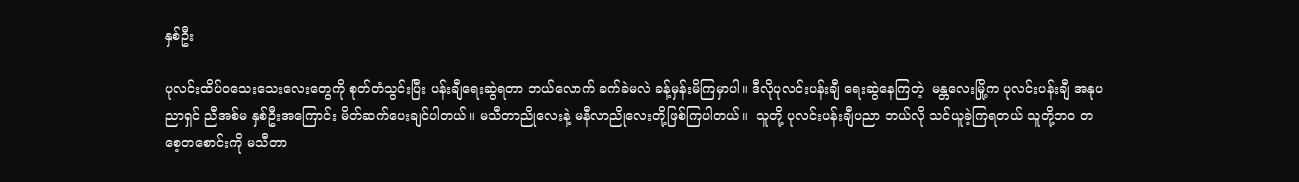နှစ်ဦး

ပုလင်းထိပ်ဝသေးသေးလေးတွေကို စုတ်တံသွင်းပြီး ပန်းချီရေးဆွဲရတာ ဘယ်လောက် ခက်ခဲမလဲ ခန့်မှန်းမိကြမှာပါ။ ဒီလိုပုလင်းပန်းချီ ရေးဆွဲနေကြတဲ့  မန္တလေးမြို့က ပုလင်းပန်းချီ အနုပညာရှင် ညီအစ်မ နှစ်ဦးအကြောင်း မိတ်ဆက်ပေးချင်ပါတယ်။ မသီတာညိုလေးနဲ့ မနီလာညိုလေးတို့ဖြစ်ကြပါတယ်။  သူတို့ ပုလင်းပန်းချီပညာ ဘယ်လို သင်ယူခဲ့ကြရတယ် သူတို့ဘ၀ တစေ့တစောင်းကို မသီတာ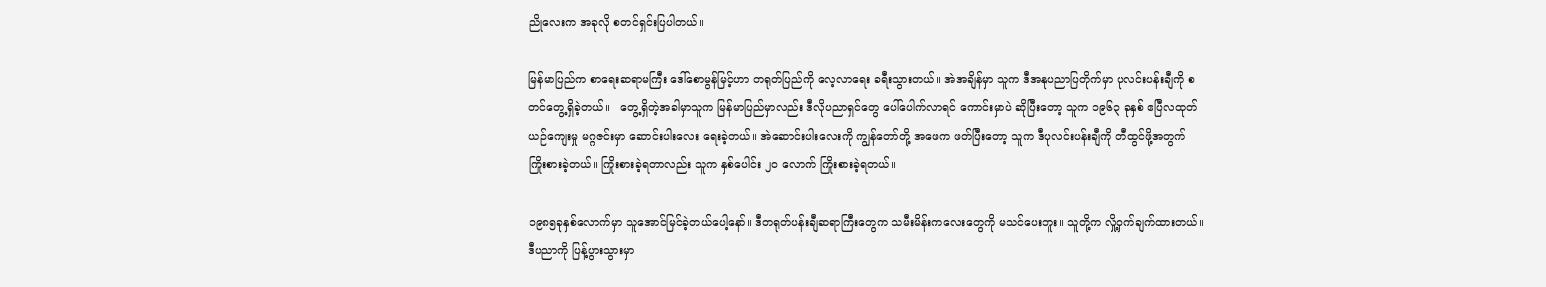ညိုလေးက အခုလို စတင်ရှင်းပြပါတယ်။

မြန်မာပြည်က စာရေးဆရာမကြီး ဒေါ်စောမွန်မြင့်ဟာ တရုတ်ပြည်ကို လေ့လာရေး ခရီးသွားတယ်။ အဲအချိန်မှာ သူက ဒီအနုပညာပြတိုက်မှာ ပုလင်းပန်းချီကို စတင်တွေ့ရှိခဲ့တယ်။   တွေ့ရှိတဲ့အခါမှာသူက မြန်မာပြည်မှာလည်း ဒီလိုပညာရှင်တွေ ပေါ်ပေါက်လာရင် ကောင်းမှာပဲ ဆိုပြီးတော့ သူက ၁၉၆၃ ခုနှစ် ဧပြီလထုတ် ယဉ်ကျေးမှု မဂ္ဂဇင်းမှာ ဆောင်းပါးလေး ရေးခဲ့တယ်။ အဲဆောင်းပါးလေးကို ကျွန်တော်တို့ အဖေက ဖတ်ပြီးတော့ သူက ဒီပုလင်းပန်းချီကို တီထွင်ဖို့အတွက် ကြိုးစားခဲ့တယ်။ ကြိုးစားခဲ့ရတာလည်း သူက နှစ်ပေါင်း ၂၀ လောက် ကြိုးစားခဲ့ရတယ်။

၁၉၈၅ခုနှစ်လောက်မှာ သူအောင်မြင်ခဲ့တယ်ပေါ့နော်။ ဒီတရုတ်ပန်းချီဆရာကြီးတွေက သမီးမိန်းကလေးတွေကို မသင်ပေးဘူး။ သူတို့က လှို့ဝှက်ချက်ထားတယ်။ ဒီပညာကို ပြန့်ပွားသွားမှာ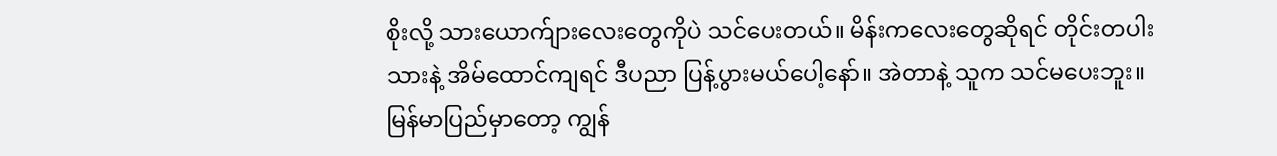စိုးလို့ သားယောက်ျားလေးတွေကိုပဲ သင်ပေးတယ်။ မိန်းကလေးတွေဆိုရင် တိုင်းတပါးသားနဲ့ အိမ်ထောင်ကျရင် ဒီပညာ ပြန့်ပွားမယ်ပေါ့နော်။ အဲတာနဲ့ သူက သင်မပေးဘူး။ မြန်မာပြည်မှာတော့ ကျွန်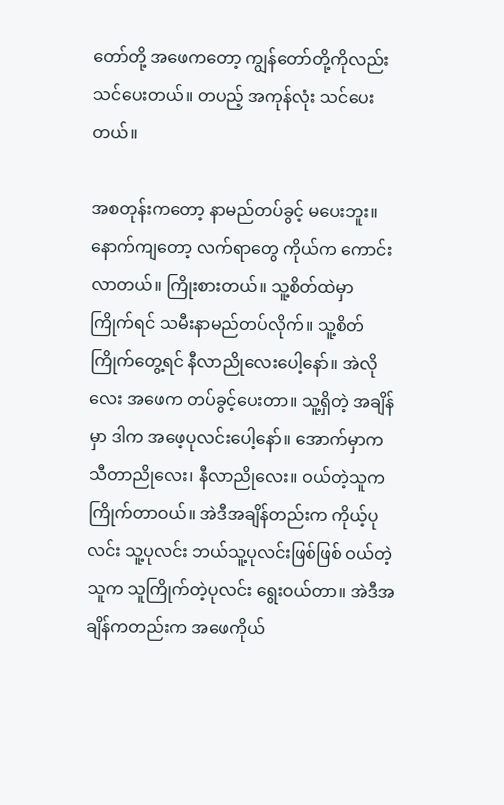တော်တို့ အဖေကတော့ ကျွန်တော်တို့ကိုလည်း သင်ပေးတယ်။ တပည့် အကုန်လုံး သင်ပေးတယ်။

အစတုန်းကတော့ နာမည်တပ်ခွင့် မပေးဘူး။ နောက်ကျတော့ လက်ရာတွေ ကိုယ်က ကောင်းလာတယ်။ ကြိုးစားတယ်။ သူ့စိတ်ထဲမှာ ကြိုက်ရင် သမီးနာမည်တပ်လိုက်။ သူ့စိတ်ကြိုက်တွေ့ရင် နီလာညိုလေးပေါ့နော်။ အဲလိုလေး အဖေက တပ်ခွင့်ပေးတာ။ သူ့ရှိတဲ့ အချိန်မှာ ဒါက အဖေ့ပုလင်းပေါ့နော်။ အောက်မှာက သီတာညိုလေး၊ နီလာညိုလေး။ ဝယ်တဲ့သူက ကြိုက်တာဝယ်။ အဲဒီအချိန်တည်းက ကိုယ့်ပုလင်း သူ့ပုလင်း ဘယ်သူ့ပုလင်းဖြစ်ဖြစ် ဝယ်တဲ့သူက သူကြိုက်တဲ့ပုလင်း ရွေးဝယ်တာ။ အဲဒီအချိန်ကတည်းက အဖေကိုယ်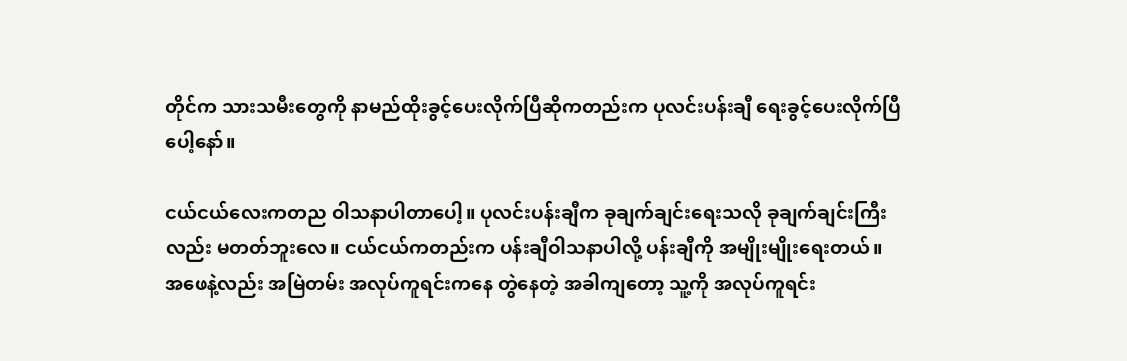တိုင်က သားသမီးတွေကို နာမည်ထိုးခွင့်ပေးလိုက်ပြီဆိုကတည်းက ပုလင်းပန်းချီ ရေးခွင့်ပေးလိုက်ပြီပေါ့နော်။

ငယ်ငယ်လေးကတည ဝါသနာပါတာပေါ့။ ပုလင်းပန်းချီက ခုချက်ချင်းရေးသလို ခုချက်ချင်းကြီးလည်း မတတ်ဘူးလေ။ ငယ်ငယ်ကတည်းက ပန်းချီဝါသနာပါလို့ ပန်းချီကို အမျိုးမျိုးရေးတယ်။ အဖေနဲ့လည်း အမြဲတမ်း အလုပ်ကူရင်းကနေ တွဲနေတဲ့ အခါကျတော့ သူ့ကို အလုပ်ကူရင်း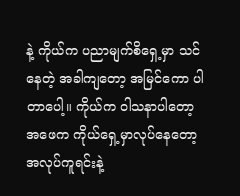နဲ့ ကိုယ်က ပညာမျက်စိရှေ့မှာ သင်နေတဲ့ အခါကျတော့ အမြင်ကော ပါတာပေါ့။ ကိုယ်က ဝါသနာပါတော့ အဖေက ကိုယ်ရှေ့မှာလုပ်နေတော့ အလုပ်ကူရင်းနဲ့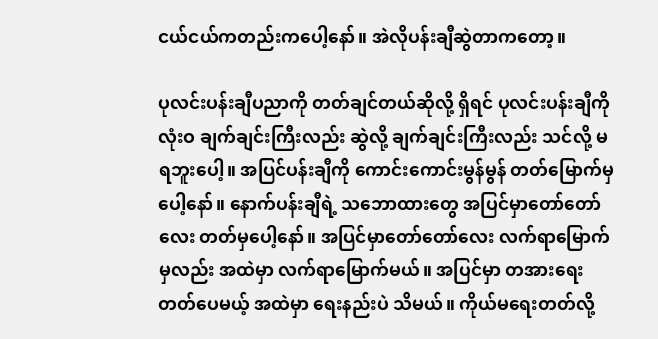ငယ်ငယ်ကတည်းကပေါ့နော်။ အဲလိုပန်းချီဆွဲတာကတော့။

ပုလင်းပန်းချီပညာကို တတ်ချင်တယ်ဆိုလို့ ရှိရင် ပုလင်းပန်းချီကို လုံးဝ ချက်ချင်းကြီးလည်း ဆွဲလို့ ချက်ချင်းကြီးလည်း သင်လို့ မရဘူးပေါ့။ အပြင်ပန်းချီကို ကောင်းကောင်းမွန်မွန် တတ်မြောက်မှပေါ့နော်။ နောက်ပန်းချီရဲ့ သဘောထားတွေ အပြင်မှာတော်တော်လေး တတ်မှပေါ့နော်။ အပြင်မှာတော်တော်လေး လက်ရာမြောက်မှလည်း အထဲမှာ လက်ရာမြောက်မယ်။ အပြင်မှာ တအားရေးတတ်ပေမယ့် အထဲမှာ ရေးနည်းပဲ သိမယ်။ ကိုယ်မရေးတတ်လို့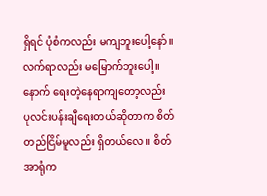ရှိရင် ပုံစံကလည်း မကျဘူးပေါ့နော်။ လက်ရာလည်း မမြောက်ဘူးပေါ့။ နောက် ရေးတဲ့နေရာကျတော့လည်း ပုလင်းပန်းချီရေးတယ်ဆိုတာက စိတ်တည်ငြိမ်မူလည်း ရှိတယ်လေ။ စိတ်အာရုံက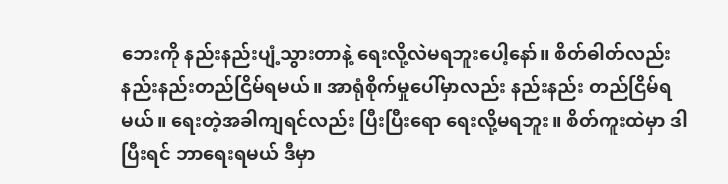ဘေးကို နည်းနည်းပျံ့သွားတာနဲ့ ရေးလို့လဲမရဘူးပေါ့နော်။ စိတ်ဓါတ်လည်း နည်းနည်းတည်ငြိမ်ရမယ်။ အာရုံစိုက်မှုပေါ်မှာလည်း နည်းနည်း တည်ငြိမ်ရမယ်။ ရေးတဲ့အခါကျရင်လည်း ပြီးပြီးရော ရေးလို့မရဘူး။ စိတ်ကူးထဲမှာ ဒါပြီးရင် ဘာရေးရမယ် ဒီမှာ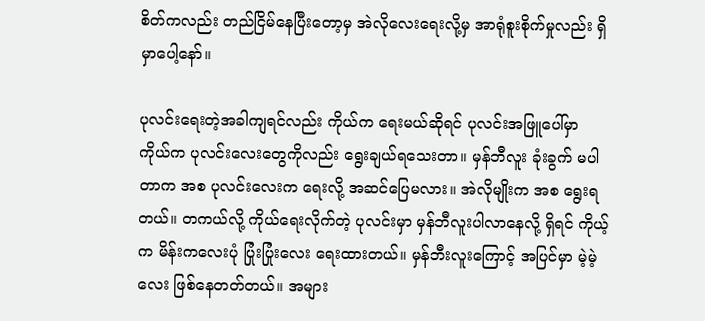စိတ်ကလည်း တည်ငြိမ်နေပြီးတော့မှ အဲလိုလေးရေးလို့မှ အာရုံစူးစိုက်မှုလည်း ရှိမှာပေါ့နော်။

ပုလင်းရေးတဲ့အခါကျရင်လည်း ကိုယ်က ရေးမယ်ဆိုရင် ပုလင်းအဖြူပေါ်မှာ ကိုယ်က ပုလင်းလေးတွေကိုလည်း ရွေးချယ်ရသေးတာ။ မှန်ဘီလူး ခုံးခွက် မပါတာက အစ ပုလင်းလေးက ရေးလို့ အဆင်ပြေမလား။ အဲလိုမျိုးက အစ ရွေးရတယ်။ တကယ်လို့ ကိုယ်ရေးလိုက်တဲ့ ပုလင်းမှာ မှန်ဘီလူးပါလာနေလို့ ရှိရင် ကိုယ့်က မိန်းကလေးပုံ ပြုံးပြုံးလေး ရေးထားတယ်။ မှန်ဘီးလူးကြောင့် အပြင်မှာ မဲ့မဲ့လေး ဖြစ်နေတတ်တယ်။ အများ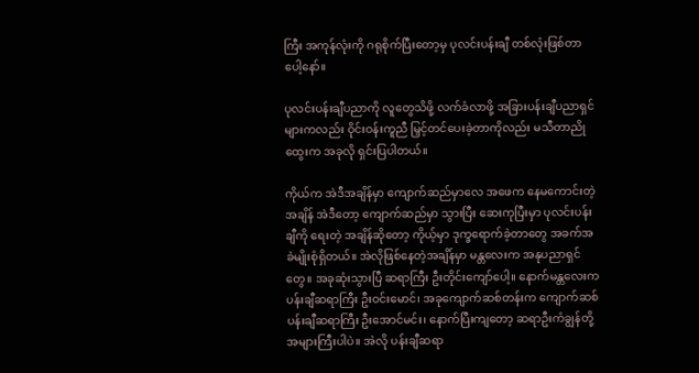ကြီး အကုန်လုံးကို ဂရုစိုက်ပြီးတော့မှ ပုလင်းပန်းချီ တစ်လုံးဖြစ်တာပေါ့နော်။

ပုလင်းပန်းချီပညာကို လူတွေသိဖို့ လက်ခံလာဖို့ အခြားပန်းချီပညာရှင်များကလည်း ဝိုင်းဝန်းကူညီ မြှင့်တင်ပေးခဲ့တာကိုလည်း မသီတာညိုထွေးက အခုလို ရှင်းပြပါတယ်။

ကိုယ်က အဲဒီအချိန်မှာ ကျောက်ဆည်မှာလေ အဖေက နေမကောင်းတဲ့အချိန် အဲဒီတော့ ကျောက်ဆည်မှာ သွားပြီး ဆေးကုပြီးမှာ ပုလင်းပန်းချီကို ရေးတဲ့ အချိန်ဆိုတော့ ကိုယ့်မှာ ဒုက္ခရောက်ခဲ့တာတွေ အခက်အခဲမျိုးစုံရှိတယ်။ အဲလိုဖြစ်နေတဲ့အချိန်မှာ မန္တလေးက အနုပညာရှင်တွေ။ အခုဆုံးသွားပြီ ဆရာကြီး ဦးတိုင်းကျော်ပေါ့။ နောက်မန္တလေးက ပန်းချီဆရာကြီး ဦးဝင်းမောင်၊ အခုကျောက်ဆစ်တန်းက ကျောက်ဆစ်ပန်းချီဆရာကြီး ဦးအောင်မင်း၊ နောက်ပြီးကျတော့ ဆရာဦးကံချွန်တို့ အများကြီးပါပဲ။ အဲလို ပန်းချီဆရာ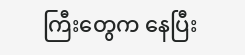ကြီးတွေက နေပြီး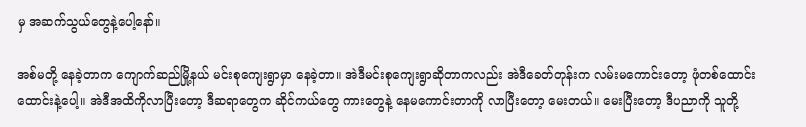မှ အဆက်သွယ်တွေနဲ့ပေါ့နော်။

အစ်မတို့ နေခဲ့တာက ကျောက်ဆည်မြို့နယ် မင်းစုကျေးရွာမှာ နေခဲ့တာ။ အဲဒီမင်းစုကျေးရွာဆိုတာကလည်း အဲဒီခေတ်တုန်းက လမ်းမကောင်းတော့ ဖုံတစ်ထောင်းထောင်းနဲ့ပေါ့။ အဲဒီအထိကိုလာပြီးတော့ ဒီဆရာတွေက ဆိုင်ကယ်တွေ ကားတွေနဲ့ နေမကောင်းတာကို လာပြီးတော့ မေးတယ်။ မေးပြီးတော့ ဒီပညာကို သူတို့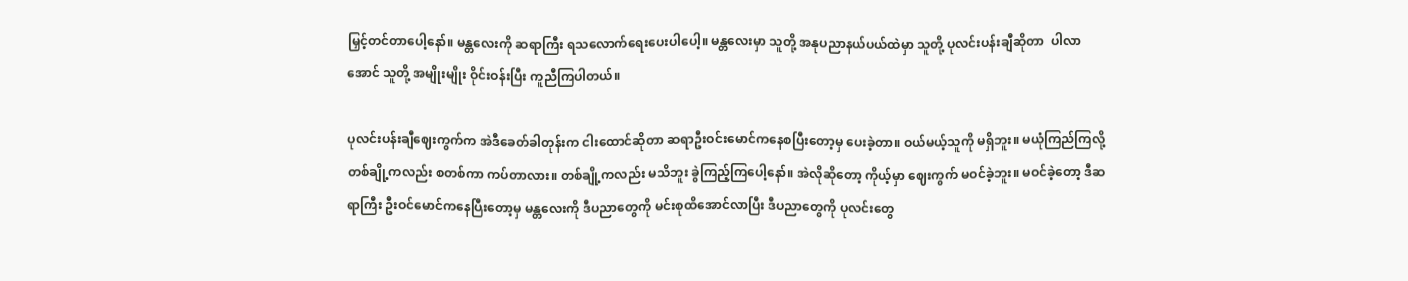မြှင့်တင်တာပေါ့နော်။ မန္တလေးကို ဆရာကြီး ရသလောက်ရေးပေးပါပေါ့။ မန္တလေးမှာ သူတို့ အနုပညာနယ်ပယ်ထဲမှာ သူတို့ ပုလင်းပန်းချီဆိုတာ  ပါလာအောင် သူတို့ အမျိုးမျိုး ဝိုင်းဝန်းပြီး ကူညီကြပါတယ်။

ပုလင်းပန်းချီဈေးကွက်က အဲဒီခေတ်ခါတုန်းက ငါးထောင်ဆိုတာ ဆရာဦးဝင်းမောင်ကနေစပြီးတော့မှ ပေးခဲ့တာ။ ဝယ်မယ့်သူကို မရှိဘူး။ မယုံကြည်ကြလို့ တစ်ချို့ကလည်း စတစ်ကာ ကပ်တာလား။ တစ်ချို့ကလည်း မသိဘူး ခွဲကြည့်ကြပေါ့နော်။ အဲလိုဆိုတော့ ကိုယ့်မှာ ဈေးကွက် မဝင်ခဲ့ဘူး။ မဝင်ခဲ့တော့ ဒီဆရာကြီး ဦးဝင်မောင်ကနေပြီးတော့မှ မန္တလေးကို ဒီပညာတွေကို မင်းစုထိအောင်လာပြီး ဒီပညာတွေကို ပုလင်းတွေ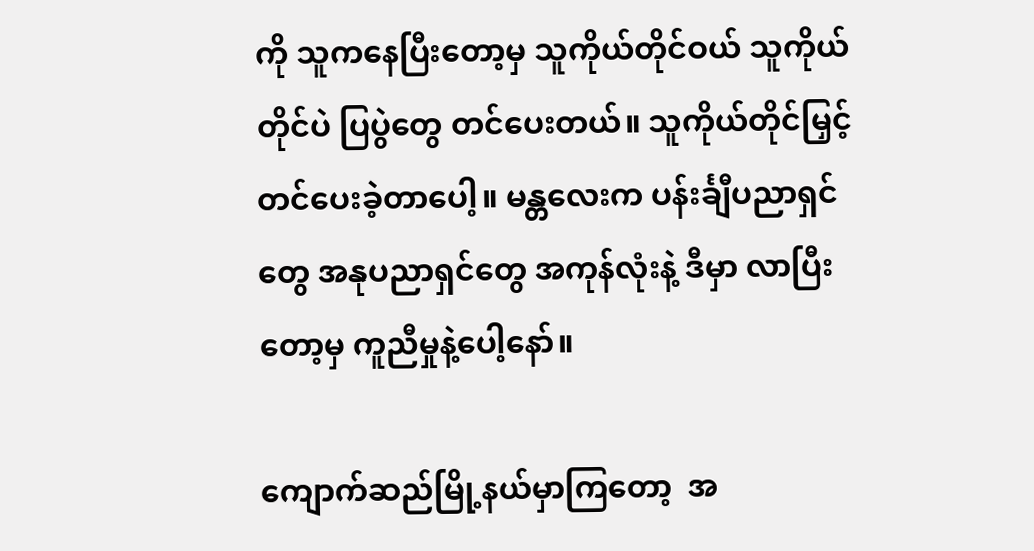ကို သူကနေပြီးတော့မှ သူကိုယ်တိုင်ဝယ် သူကိုယ်တိုင်ပဲ ပြပွဲတွေ တင်ပေးတယ်။ သူကိုယ်တိုင်မြှင့်တင်ပေးခဲ့တာပေါ့။ မန္တလေးက ပန်းင်္ချီပညာရှင်တွေ အနုပညာရှင်တွေ အကုန်လုံးနဲ့ ဒီမှာ လာပြီးတော့မှ ကူညီမှုနဲ့ပေါ့နော်။

ကျောက်ဆည်မြို့နယ်မှာကြတော့  အ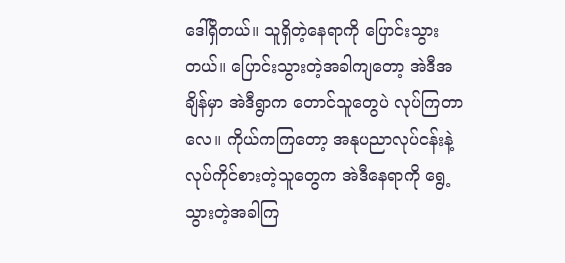ဒေါ်ရှိတယ်။ သူရှိတဲ့နေရာကို ပြောင်းသွားတယ်။ ပြောင်းသွားတဲ့အခါကျတော့ အဲဒီအချိန်မှာ အဲဒီရွာက တောင်သူတွေပဲ လုပ်ကြတာလေ။ ကိုယ်ကကြတော့ အနုပညာလုပ်ငန်းနဲ့ လုပ်ကိုင်စားတဲ့သူတွေက အဲဒီနေရာကို ရွေ့သွားတဲ့အခါကြ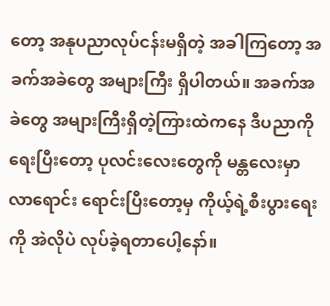တော့ အနုပညာလုပ်ငန်းမရှိတဲ့ အခါကြတော့ အခက်အခဲတွေ အများကြီး ရှိပါတယ်။ အခက်အခဲတွေ အများကြီးရှိတဲ့ကြားထဲကနေ ဒီပညာကို ရေးပြီးတော့ ပုလင်းလေးတွေကို မန္တလေးမှာ လာရောင်း ရောင်းပြီးတော့မှ ကိုယ့်ရဲ့စီးပွားရေးကို အဲလိုပဲ လုပ်ခဲ့ရတာပေါ့နော်။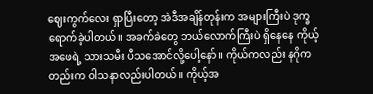ဈေးကွက်လေး ရှာပြီးတော့ အဲဒီအချိန်တုန်းက အများကြီးပဲ ဒုက္ခရောက်ခဲ့ပါတယ်။ အခက်ခဲတွေ ဘယ်လောက်ကြီးပဲ ရှိနေနေ ကိုယ့်အဖေရဲ့ သားသမီး ပီသအောင်လို့ပေါ့နော်။ ကိုယ်ကလည်း နဂိုကတည်းက ဝါသနာလည်းပါတယ်။ ကိုယ့်အ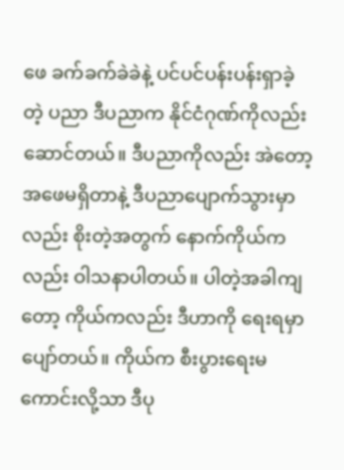ဖေ ခက်ခက်ခဲခဲနဲ့ ပင်ပင်ပန်းပန်းရှာခဲ့တဲ့ ပညာ ဒီပညာက နိုင်ငံဂုဏ်ကိုလည်း ဆောင်တယ်။ ဒီပညာကိုလည်း အဲတော့ အဖေမရှိတာနဲ့ ဒီပညာပျောက်သွားမှာလည်း စိုးတဲ့အတွက် နောက်ကိုယ်ကလည်း ဝါသနာပါတယ်။ ပါတဲ့အခါကျတော့ ကိုယ်ကလည်း ဒီဟာကို ရေးရမှာ ပျော်တယ်။ ကိုယ်က စီးပွားရေးမကောင်းလို့သာ ဒီပု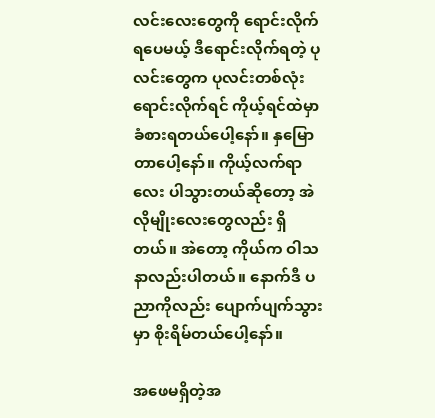လင်းလေးတွေကို ရောင်းလိုက်ရပေမယ့် ဒီရောင်းလိုက်ရတဲ့ ပုလင်းတွေက ပုလင်းတစ်လုံးရောင်းလိုက်ရင် ကိုယ့်ရင်ထဲမှာ ခံစားရတယ်ပေါ့နော်။ နှမြောတာပေါ့နော်။ ကိုယ့်လက်ရာလေး ပါသွားတယ်ဆိုတော့ အဲလိုမျိုးလေးတွေလည်း ရှိတယ်။ အဲတော့ ကိုယ်က ဝါသနာလည်းပါတယ်။ နောက်ဒီ ပညာကိုလည်း ပျောက်ပျက်သွားမှာ စိုးရိမ်တယ်ပေါ့နော်။

အဖေမရှိတဲ့အ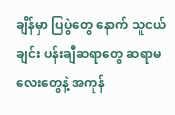ချိန်မှာ ပြပွဲတွေ နောက် သူငယ်ချင်း ပန်းချီဆရာတွေ ဆရာမလေးတွေနဲ့ အကုန်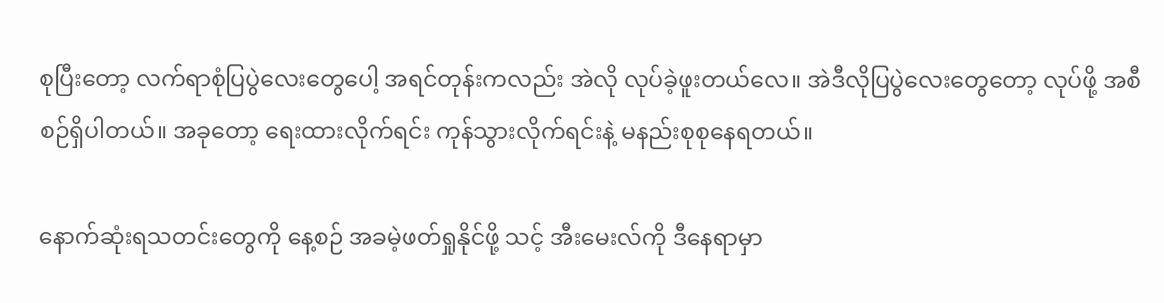စုပြီးတော့ လက်ရာစုံပြပွဲလေးတွေပေါ့ အရင်တုန်းကလည်း အဲလို လုပ်ခဲ့ဖူးတယ်လေ။ အဲဒီလိုပြပွဲလေးတွေတော့ လုပ်ဖို့ အစီစဉ်ရှိပါတယ်။ အခုတော့ ရေးထားလိုက်ရင်း ကုန်သွားလိုက်ရင်းနဲ့ မနည်းစုစုနေရတယ်။

နောက်ဆုံးရသတင်းတွေကို နေ့စဉ် အခမဲ့ဖတ်ရှုနိုင်ဖို့ သင့် အီးမေးလ်ကို ဒီနေရာမှာ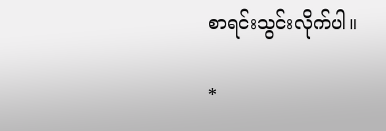စာရင်းသွင်းလိုက်ပါ။

*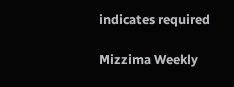indicates required

Mizzima Weekly